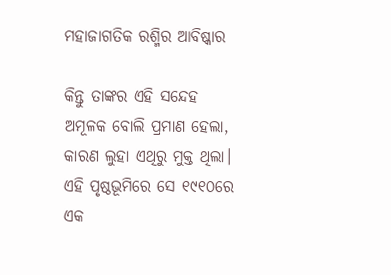ମହାଜାଗତିକ ରଶ୍ମିର ଆବିଷ୍କାର

କିନ୍ତୁ ତାଙ୍କର ଏହି ସନ୍ଦେହ ଅମୂଳକ ବୋଲି ପ୍ରମାଣ ହେଲା, କାରଣ ଲୁହା ଏଥିରୁ ମୁକ୍ତ ଥିଲା। ଏହି ପୃଷ୍ଠଭୂମିରେ ସେ ୧୯୧୦ରେ ଏକ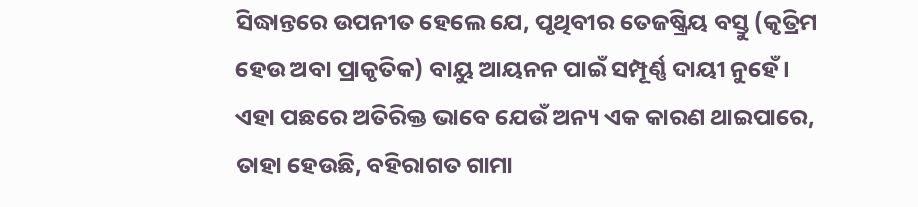ସିଦ୍ଧାନ୍ତରେ ଉପନୀତ ହେଲେ ଯେ, ପୃଥିବୀର ତେଜଷ୍କ୍ରିୟ ବସ୍ତୁ (କୃତ୍ରିମ ହେଉ ଅବା ପ୍ରାକୃତିକ) ବାୟୁ ଆୟନନ ପାଇଁ ସମ୍ପୂର୍ଣ୍ଣ ଦାୟୀ ନୁହେଁ। ଏହା ପଛରେ ଅତିରିକ୍ତ ଭାବେ ଯେଉଁ ଅନ୍ୟ ଏକ କାରଣ ଥାଇପାରେ, ତାହା ହେଉଛି, ବହିରାଗତ ଗାମା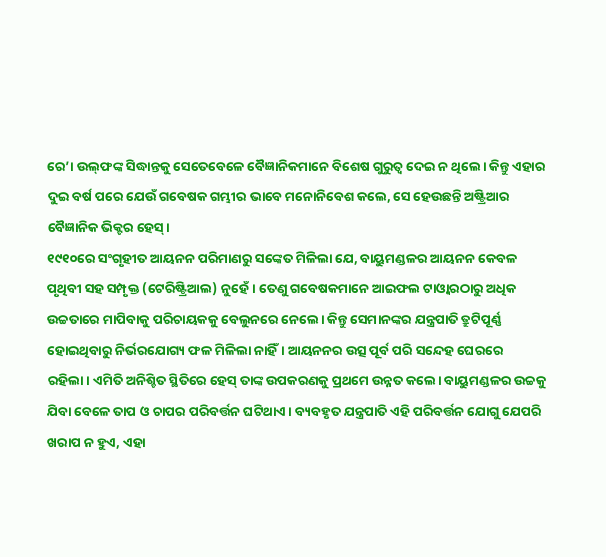ରେ’। ଉଲ୍‌ଫଙ୍କ ସିଦ୍ଧାନ୍ତକୁ ସେତେବେଳେ ବୈଜ୍ଞାନିକମାନେ ବିଶେଷ ଗୁରୁତ୍ୱ ଦେଇ ନ ଥିଲେ। କିନ୍ତୁ ଏହାର ଦୁଇ ବର୍ଷ ପରେ ଯେଉଁ ଗବେଷକ ଗମ୍ଭୀର ଭାବେ ମନୋନିବେଶ କଲେ, ସେ ହେଉଛନ୍ତି ଅଷ୍ଟ୍ରିଆର ବୈଜ୍ଞାନିକ ଭିକ୍ଟର ହେସ୍‌।
୧୯୧୦ରେ ସଂଗୃହୀତ ଆୟନନ ପରିମାଣରୁ ସଙ୍କେତ ମିଳିଲା ଯେ, ବାୟୁମଣ୍ଡଳର ଆୟନନ କେବଳ ପୃଥିବୀ ସହ ସମ୍ପୃକ୍ତ (ଟେରିଷ୍ଟ୍ରିଆଲ) ନୁହେଁ। ତେଣୁ ଗବେଷକମାନେ ଆଇଫଲ ଟାଓ୍ବାରଠାରୁ ଅଧିକ ଉଚ୍ଚତାରେ ମାପିବାକୁ ପରିଚାୟକକୁ ବେଲୁନରେ ନେଲେ। କିନ୍ତୁ ସେମାନଙ୍କର ଯନ୍ତ୍ରପାତି ତ୍ରୁଟିପୂର୍ଣ୍ଣ ହୋଇଥିବାରୁ ନିର୍ଭରଯୋଗ୍ୟ ଫଳ ମିଳିଲା ନାହିଁ। ଆୟନନର ଉତ୍ସ ପୂର୍ବ ପରି ସନ୍ଦେହ ଘେରରେ ରହିଲା। ଏମିତି ଅନିଶ୍ଚିତ ସ୍ଥିତିରେ ହେସ୍‌ ତାଙ୍କ ଉପକରଣକୁ ପ୍ରଥମେ ଉନ୍ନତ କଲେ। ବାୟୁମଣ୍ଡଳର ଉଚ୍ଚକୁ ଯିବା ବେଳେ ତାପ ଓ ଚାପର ପରିବର୍ତ୍ତନ ଘଟିଥାଏ। ବ୍ୟବହୃତ ଯନ୍ତ୍ରପାତି ଏହି ପରିବର୍ତ୍ତନ ଯୋଗୁ ଯେପରି ଖରାପ ନ ହୁଏ, ଏହା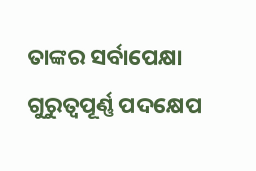ତାଙ୍କର ସର୍ବାପେକ୍ଷା ଗୁରୁତ୍ୱପୂର୍ଣ୍ଣ ପଦକ୍ଷେପ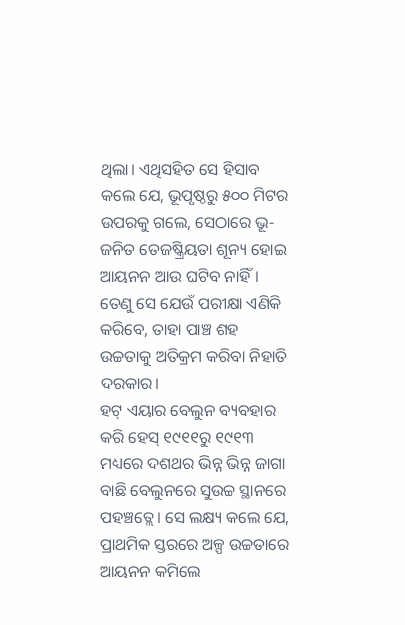ଥିଲା। ଏଥିସହିତ ସେ ହିସାବ କଲେ ଯେ, ଭୂପୃଷ୍ଠରୁ ୫୦୦ ମିଟର ଉପରକୁ ଗଲେ, ସେଠାରେ ଭୂ-ଜନିତ ତେଜଷ୍କ୍ରିୟତା ଶୂନ୍ୟ ହୋଇ ଆୟନନ ଆଉ ଘଟିବ ନାହିଁ। ତେଣୁ ସେ ଯେଉଁ ପରୀକ୍ଷା ଏଣିକି କରିବେ, ତାହା ପାଞ୍ଚ ଶହ ଉଚ୍ଚତାକୁ ଅତିକ୍ରମ କରିବା ନିହାତି ଦରକାର।
ହଟ୍‌ ଏୟାର ବେଲୁନ ବ୍ୟବହାର କରି ହେସ୍‌ ୧୯୧୧ରୁ ୧୯୧୩ ମଧ୍ୟରେ ଦଶଥର ଭିନ୍ନ ଭିନ୍ନ ଜାଗା ବାଛି ବେଲୁନରେ ସୁଉଚ୍ଚ ସ୍ଥାନରେ ପହଞ୍ଚତ୍ଲେ। ସେ ଲକ୍ଷ୍ୟ କଲେ ଯେ, ପ୍ରାଥମିକ ସ୍ତରରେ ଅଳ୍ପ ଉଚ୍ଚତାରେ ଆୟନନ କମିଲେ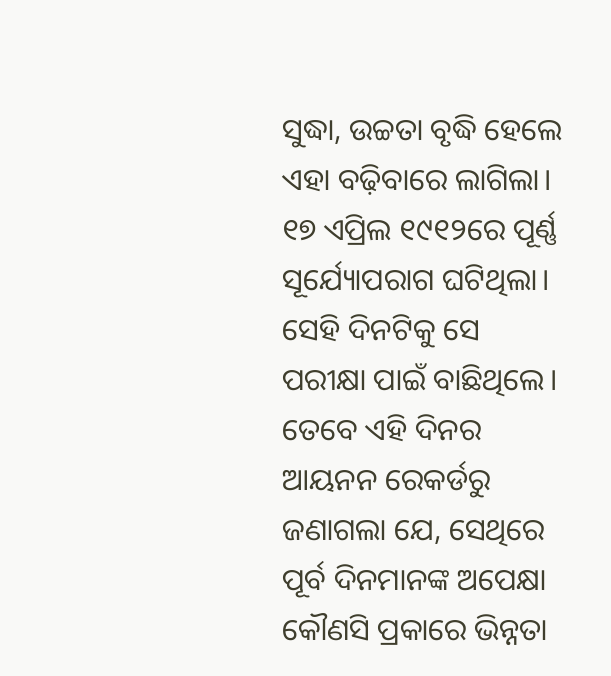ସୁଦ୍ଧା, ଉଚ୍ଚତା ବୃଦ୍ଧି ହେଲେ ଏହା ବଢ଼ିବାରେ ଲାଗିଲା। ୧୭ ଏପ୍ରିଲ ୧୯୧୨ରେ ପୂର୍ଣ୍ଣ ସୂର୍ଯ୍ୟୋପରାଗ ଘଟିଥିଲା। ସେହି ଦିନଟିକୁ ସେ ପରୀକ୍ଷା ପାଇଁ ବାଛିଥିଲେ। ତେବେ ଏହି ଦିନର ଆୟନନ ରେକର୍ଡରୁ ଜଣାଗଲା ଯେ, ସେଥିରେ ପୂର୍ବ ଦିନମାନଙ୍କ ଅପେକ୍ଷା କୌଣସି ପ୍ରକାରେ ଭିନ୍ନତା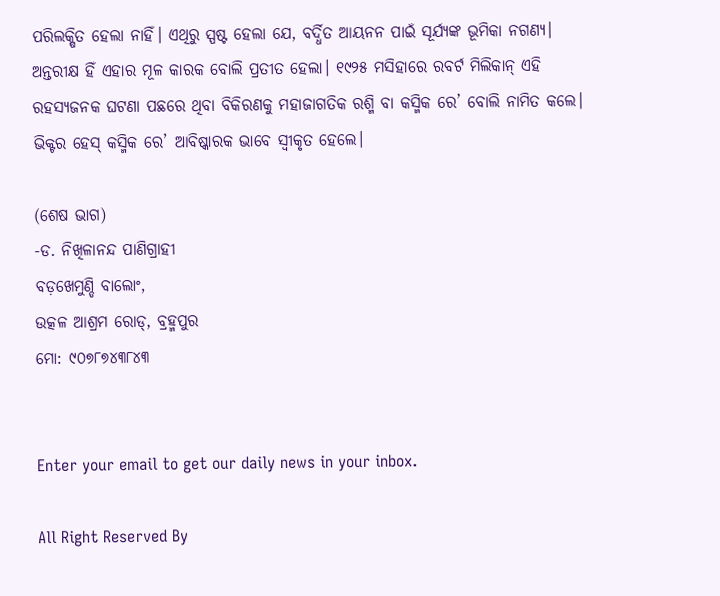ପରିଲକ୍ଷିତ ହେଲା ନାହିଁ। ଏଥିରୁ ସ୍ପଷ୍ଟ ହେଲା ଯେ, ବର୍ଦ୍ଧିତ ଆୟନନ ପାଇଁ ସୂର୍ଯ୍ୟଙ୍କ ଭୂମିକା ନଗଣ୍ୟ। ଅନ୍ତରୀକ୍ଷ ହିଁ ଏହାର ମୂଳ କାରକ ବୋଲି ପ୍ରତୀତ ହେଲା। ୧୯୨୫ ମସିହାରେ ରବର୍ଟ ମିଲିକାନ୍‌ ଏହି ରହସ୍ୟଜନକ ଘଟଣା ପଛରେ ଥିବା ବିକିରଣକୁ ମହାଜାଗତିକ ରଶ୍ମି ବା କସ୍ମିକ ରେ’ ବୋଲି ନାମିତ କଲେ। ଭିକ୍ଟର ହେସ୍‌ କସ୍ମିକ ରେ’ ଆବିଷ୍କାରକ ଭାବେ ସ୍ବୀକୃତ ହେଲେ।

(ଶେଷ ଭାଗ)
-ଡ. ନିଖିଳାନନ୍ଦ ପାଣିଗ୍ରାହୀ
ବଡ଼ଖେମୁଣ୍ଡି ବାଲୋଂ,
ଉତ୍କଳ ଆଶ୍ରମ ରୋଡ୍‌, ବ୍ରହ୍ମପୁର
ମୋ: ୯୦୭୮୭୪୩୮୪୩


Enter your email to get our daily news in your inbox.

All Right Reserved By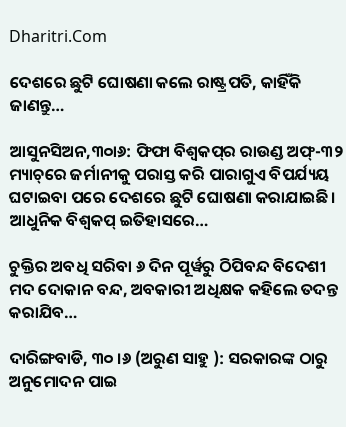Dharitri.Com

ଦେଶରେ ଛୁଟି ଘୋଷଣା କଲେ ରାଷ୍ଟ୍ରପତି, କାହିଁକି ଜାଣନ୍ତୁ…

ଆସୁନସିଅନ,୩୦ା୬: ଫିଫା ବିଶ୍ୱକପ୍‌ର ରାଉଣ୍ଡ ଅଫ୍‌-୩୨ ମ୍ୟାଚ୍‌ରେ ଜର୍ମାନୀକୁ ପରାସ୍ତ କରି ପାରାଗୁଏ ବିପର୍ଯ୍ୟୟ ଘଟାଇବା ପରେ ଦେଶରେ ଛୁଟି ଘୋଷଣା କରାଯାଇଛି। ଆଧୁନିକ ବିଶ୍ୱକପ୍‌ ଇତିହାସରେ…

ଚୁକ୍ତିର ଅବଧି ସରିବା ୬ ଦିନ ପୂର୍ୱରୁ ଠିପିବନ୍ଦ ବିଦେଶୀ ମଦ ଦୋକାନ ବନ୍ଦ, ଅବକାରୀ ଅଧିକ୍ଷକ କହିଲେ ତଦନ୍ତ କରାଯିବ…

ଦାରିଙ୍ଗବାଡି, ୩୦ ।୬ (ଅରୁଣ ସାହୁ ): ସରକାରଙ୍କ ଠାରୁ ଅନୁମୋଦନ ପାଇ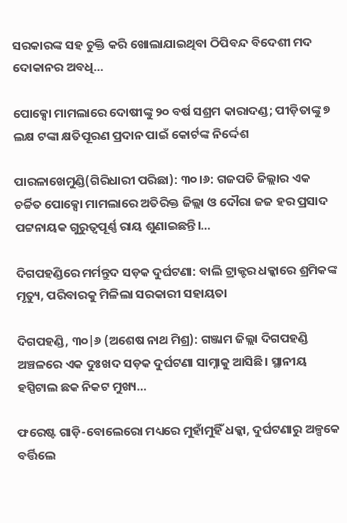ସରକାରଙ୍କ ସହ ଚୁକ୍ତି କରି ଖୋଲାଯାଇଥିବା ଠିପିବନ୍ଦ ବିଦେଶୀ ମଦ ଦୋକାନର ଅବଧି…

ପୋକ୍ସୋ ମାମଲାରେ ଦୋଷୀଙ୍କୁ ୨୦ ବର୍ଷ ସଶ୍ରମ କାରାଦଣ୍ଡ; ପୀଡ଼ିତାଙ୍କୁ ୭ ଲକ୍ଷ ଟଙ୍କା କ୍ଷତିପୂରଣ ପ୍ରଦାନ ପାଇଁ କୋର୍ଟଙ୍କ ନିର୍ଦ୍ଦେଶ

ପାରଳାଖେମୁଣ୍ଡି(ଗିରିଧାରୀ ପରିଛା): ୩୦।୬: ଗଜପତି ଜିଲ୍ଲାର ଏକ ଚର୍ଚ୍ଚିତ ପୋକ୍ସୋ ମାମଲାରେ ଅତିରିକ୍ତ ଜିଲ୍ଲା ଓ ଦୌରା ଜଜ ହର ପ୍ରସାଦ ପଟ୍ଟନାୟକ ଗୁରୁତ୍ୱପୂର୍ଣ୍ଣ ରାୟ ଶୁଣାଇଛନ୍ତି।…

ଦିଗପହଣ୍ଡିରେ ମର୍ମନ୍ତୁଦ ସଡ଼କ ଦୁର୍ଘଟଣା: ବାଲି ଟ୍ରାକ୍ଟର ଧକ୍କାରେ ଶ୍ରମିକଙ୍କ ମୃତ୍ୟୁ, ପରିବାରକୁ ମିଳିଲା ସରକାରୀ ସହାୟତା

ଦିଗପହଣ୍ଡି, ୩୦|୬ (ଅଶେଷ ନାଥ ମିଶ୍ର): ଗଞ୍ଜାମ ଜିଲ୍ଲା ଦିଗପହଣ୍ଡି ଅଞ୍ଚଳରେ ଏକ ଦୁଃଖଦ ସଡ଼କ ଦୁର୍ଘଟଣା ସାମ୍ନାକୁ ଆସିଛି। ସ୍ଥାନୀୟ ହସ୍ପିଟାଲ ଛକ ନିକଟ ମୁଖ୍ୟ…

ଫରେଷ୍ଟ ଗାଡ଼ି-ବୋଲେରୋ ମଧ୍ୟରେ ମୁହାଁମୁହିଁ ଧକ୍କା, ଦୁର୍ଘଟଣାରୁ ଅଳ୍ପକେ ବର୍ତ୍ତିଲେ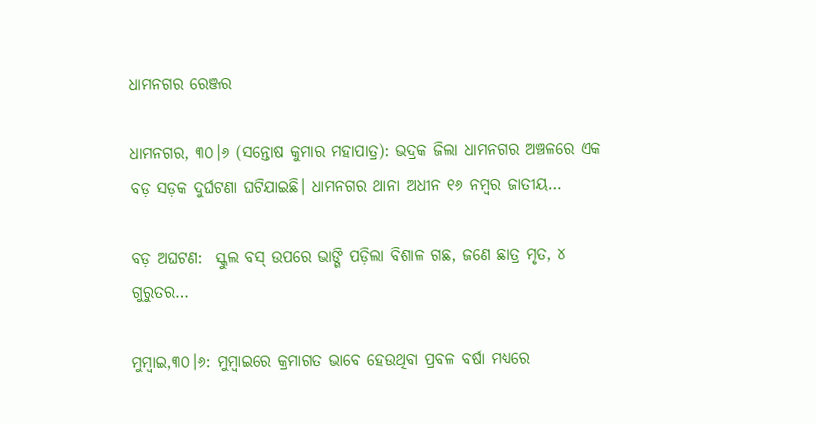ଧାମନଗର ରେଞ୍ଜର

ଧାମନଗର, ୩୦।୬ (ସନ୍ତୋଷ କୁମାର ମହାପାତ୍ର): ଭଦ୍ରକ ଜିଲା ଧାମନଗର ଅଞ୍ଚଳରେ ଏକ ବଡ଼ ସଡ଼କ ଦୁର୍ଘଟଣା ଘଟିଯାଇଛି। ଧାମନଗର ଥାନା ଅଧୀନ ୧୬ ନମ୍ବର ଜାତୀୟ…

ବଡ଼ ଅଘଟଣ:  ସ୍କୁଲ ବସ୍‌ ଉପରେ ଭାଙ୍ଗି ପଡ଼ିଲା ବିଶାଳ ଗଛ, ଜଣେ ଛାତ୍ର ମୃତ, ୪ ଗୁରୁତର…

ମୁମ୍ବାଇ,୩୦।୬: ମୁମ୍ବାଇରେ କ୍ରମାଗତ ଭାବେ ହେଉଥିବା ପ୍ରବଳ ବର୍ଷା ମଧ୍ୟରେ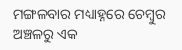ମଙ୍ଗଳବାର ମଧ୍ୟାହ୍ନରେ ଚେମ୍ବୁର ଅଞ୍ଚଳରୁ ଏକ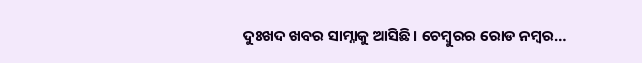ଦୁଃଖଦ ଖବର ସାମ୍ନାକୁ ଆସିଛି। ଚେମ୍ବୁରର ରୋଡ ନମ୍ବର…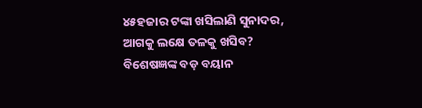୪୫ହଜାର ଟଙ୍କା ଖସିଲାଣି ସୁନାଦର, ଆଗକୁ ଲକ୍ଷେ ତଳକୁ ଖସିବ? ବିଶେଷଜ୍ଞଙ୍କ ବଡ଼ ବୟାନ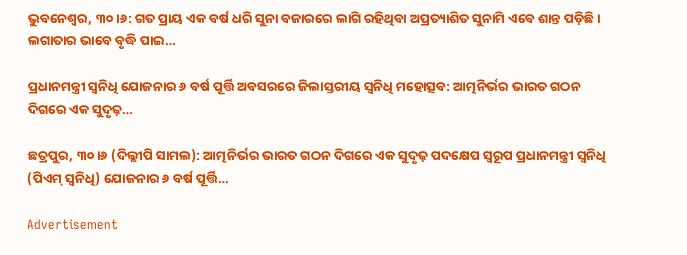ଭୁବନେଶ୍ୱର, ୩୦।୬: ଗତ ପ୍ରାୟ ଏକ ବର୍ଷ ଧରି ସୁନା ବଜାରରେ ଲାଗି ରହିଥିବା ଅପ୍ରତ୍ୟାଶିତ ସୁନାମି ଏବେ ଶାନ୍ତ ପଡ଼ିଛି। ଲଗାତାର ଭାବେ ବୃଦ୍ଧି ପାଇ…

ପ୍ରଧାନମନ୍ତ୍ରୀ ସ୍ୱନିଧି ଯୋଜନାର ୬ ବର୍ଷ ପୂର୍ତ୍ତି ଅବସରରେ ଜିଲାସ୍ତରୀୟ ସ୍ୱନିଧି ମହୋତ୍ସବ: ଆତ୍ମନିର୍ଭର ଭାରତ ଗଠନ ଦିଗରେ ଏକ ସୁଦୃଢ଼…

ଛତ୍ରପୁର, ୩୦।୬ (ଦିଲ୍ଲୀପି ସାମଲ): ଆତ୍ମନିର୍ଭର ଭାରତ ଗଠନ ଦିଗରେ ଏକ ସୁଦୃଢ଼ ପଦକ୍ଷେପ ସ୍ୱରୂପ ପ୍ରଧାନମନ୍ତ୍ରୀ ସ୍ୱନିଧି (ପିଏମ୍ ସ୍ୱନିଧି) ଯୋଜନାର ୬ ବର୍ଷ ପୂର୍ତ୍ତି…

Advertisement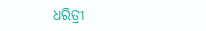ଧରିତ୍ରୀ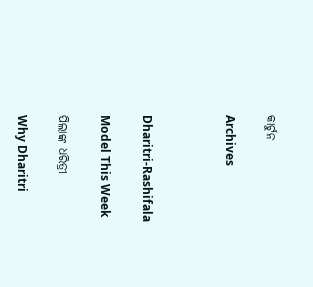କାର୍ଟୁନ

Archives



Dharitri-Rashifala

Model This Week

ପିଲାଙ୍କ ଧରିତ୍ରୀ

Why Dharitri